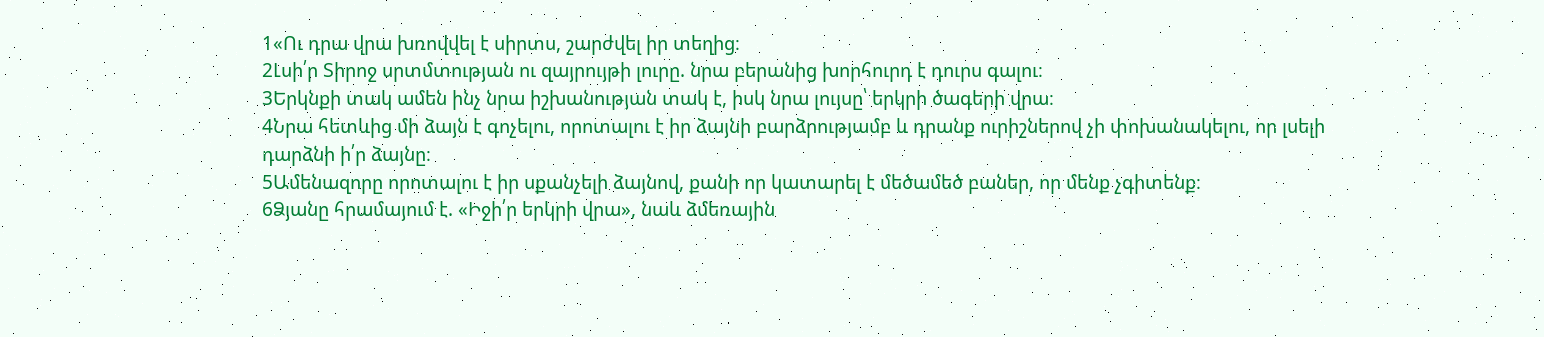1«Ու դրա վրա խռովվել է սիրտս, շարժվել իր տեղից։
2Լսի՛ր Տիրոջ սրտմտության ու զայրույթի լուրը. նրա բերանից խորհուրդ է դուրս գալու։
3Երկնքի տակ ամեն ինչ նրա իշխանության տակ է, իսկ նրա լույսը՝ երկրի ծագերի վրա։
4Նրա հետևից մի ձայն է գոչելու, որոտալու է իր ձայնի բարձրությամբ և դրանք ուրիշներով չի փոխանակելու, որ լսելի դարձնի ի՛ր ձայնը։
5Ամենազորը որոտալու է իր սքանչելի ձայնով, քանի որ կատարել է մեծամեծ բաներ, որ մենք չգիտենք։
6Ձյանը հրամայում է. «Իջի՛ր երկրի վրա», նաև ձմեռային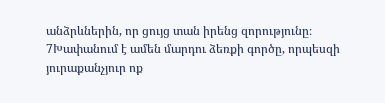անձրևներին, որ ցույց տան իրենց զորությունը։
7Խափանում է ամեն մարդու ձեռքի գործը, որպեսզի յուրաքանչյուր ոք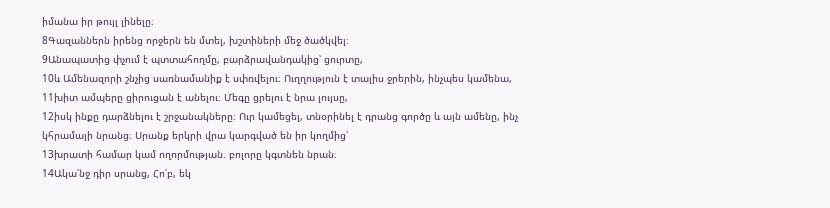իմանա իր թույլ լինելը։
8Գազաններն իրենց որջերն են մտել, խշտիների մեջ ծածկվել։
9Անապատից փչում է պտտահողմը, բարձրավանդակից՝ ցուրտը,
10և Ամենազորի շնչից սառնամանիք է սփռվելու։ Ուղղություն է տալիս ջրերին, ինչպես կամենա,
11խիտ ամպերը ցիրուցան է անելու։ Մեգը ցրելու է նրա լույսը,
12իսկ ինքը դարձնելու է շրջանակները։ Ուր կամեցել, տնօրինել է դրանց գործը և այն ամենը, ինչ կհրամայի նրանց։ Սրանք երկրի վրա կարգված են իր կողմից՝
13խրատի համար կամ ողորմության. բոլորը կգտնեն նրան։
14Ակա՛նջ դիր սրանց, Հո՛բ, եկ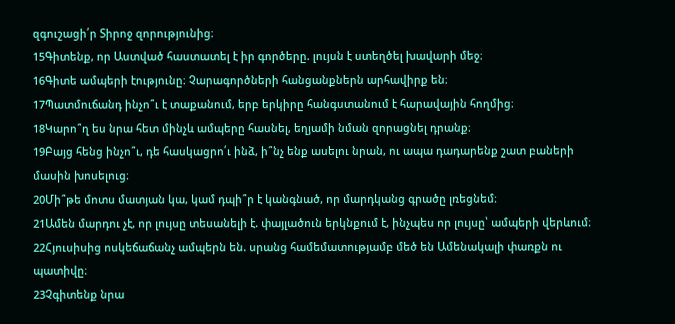զգուշացի՛ր Տիրոջ զորությունից։
15Գիտենք, որ Աստված հաստատել է իր գործերը. լույսն է ստեղծել խավարի մեջ։
16Գիտե ամպերի էությունը։ Չարագործների հանցանքներն արհավիրք են։
17Պատմուճանդ ինչո՞ւ է տաքանում, երբ երկիրը հանգստանում է հարավային հողմից։
18Կարո՞ղ ես նրա հետ մինչև ամպերը հասնել, եղյամի նման զորացնել դրանք։
19Բայց հենց ինչո՞ւ, դե հասկացրո՛ւ ինձ, ի՞նչ ենք ասելու նրան, ու ապա դադարենք շատ բաների մասին խոսելուց։
20Մի՞թե մոտս մատյան կա, կամ դպի՞ր է կանգնած, որ մարդկանց գրածը լռեցնեմ։
21Ամեն մարդու չէ, որ լույսը տեսանելի է. փայլածուն երկնքում է, ինչպես որ լույսը՝ ամպերի վերևում։
22Հյուսիսից ոսկեճաճանչ ամպերն են. սրանց համեմատությամբ մեծ են Ամենակալի փառքն ու պատիվը։
23Չգիտենք նրա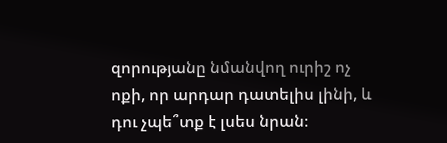զորությանը նմանվող ուրիշ ոչ ոքի, որ արդար դատելիս լինի, և դու չպե՞տք է լսես նրան։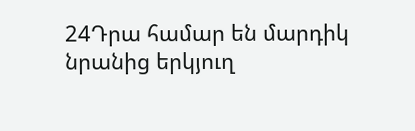24Դրա համար են մարդիկ նրանից երկյուղ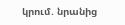կրում. նրանից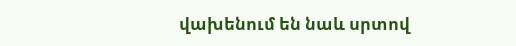վախենում են նաև սրտով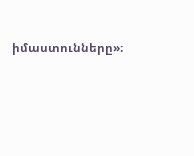իմաստունները»։